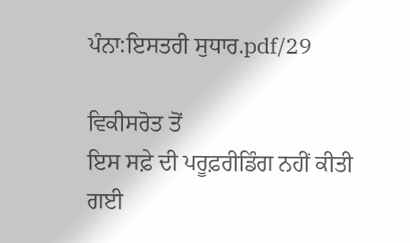ਪੰਨਾ:ਇਸਤਰੀ ਸੁਧਾਰ.pdf/29

ਵਿਕੀਸਰੋਤ ਤੋਂ
ਇਸ ਸਫ਼ੇ ਦੀ ਪਰੂਫ਼ਰੀਡਿੰਗ ਨਹੀਂ ਕੀਤੀ ਗਈ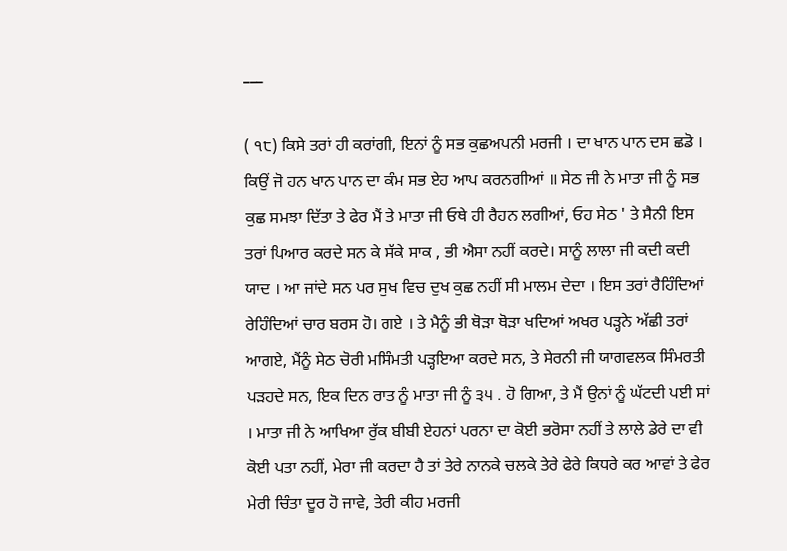___

( ੧੮) ਕਿਸੇ ਤਰਾਂ ਹੀ ਕਰਾਂਗੀ, ਇਨਾਂ ਨੂੰ ਸਭ ਕੁਛਅਪਨੀ ਮਰਜੀ । ਦਾ ਖਾਨ ਪਾਨ ਦਸ ਛਡੋ । ਕਿਉਂ ਜੋ ਹਨ ਖਾਨ ਪਾਨ ਦਾ ਕੰਮ ਸਭ ਏਹ ਆਪ ਕਰਨਗੀਆਂ ॥ ਸੇਠ ਜੀ ਨੇ ਮਾਤਾ ਜੀ ਨੂੰ ਸਭ ਕੁਛ ਸਮਝਾ ਦਿੱਤਾ ਤੇ ਫੇਰ ਮੈਂ ਤੇ ਮਾਤਾ ਜੀ ਓਥੇ ਹੀ ਰੈਹਨ ਲਗੀਆਂ, ਓਹ ਸੇਠ ' ਤੇ ਸੈਨੀ ਇਸ ਤਰਾਂ ਪਿਆਰ ਕਰਦੇ ਸਨ ਕੇ ਸੱਕੇ ਸਾਕ , ਭੀ ਐਸਾ ਨਹੀਂ ਕਰਦੇ। ਸਾਨੂੰ ਲਾਲਾ ਜੀ ਕਦੀ ਕਦੀ ਯਾਦ । ਆ ਜਾਂਦੇ ਸਨ ਪਰ ਸੁਖ ਵਿਚ ਦੁਖ ਕੁਛ ਨਹੀਂ ਸੀ ਮਾਲਮ ਦੇਦਾ । ਇਸ ਤਰਾਂ ਰੈਹਿੰਦਿਆਂ ਰੇਹਿੰਦਿਆਂ ਚਾਰ ਬਰਸ ਹੋ। ਗਏ । ਤੇ ਮੈਨੂੰ ਭੀ ਥੋੜਾ ਥੋੜਾ ਖਦਿਆਂ ਅਖਰ ਪੜ੍ਹਨੇ ਅੱਛੀ ਤਰਾਂ ਆਗਏ, ਮੈਂਨੂੰ ਸੇਠ ਚੋਰੀ ਮਸਿੰਮਤੀ ਪੜ੍ਹਇਆ ਕਰਦੇ ਸਨ, ਤੇ ਸੇਰਨੀ ਜੀ ਯਾਗਵਲਕ ਸਿੰਮਰਤੀ ਪੜਹਦੇ ਸਨ, ਇਕ ਦਿਨ ਰਾਤ ਨੂੰ ਮਾਤਾ ਜੀ ਨੂੰ ੩੫ . ਹੋ ਗਿਆ, ਤੇ ਮੈਂ ਉਨਾਂ ਨੂੰ ਘੱਟਦੀ ਪਈ ਸਾਂ । ਮਾਤਾ ਜੀ ਨੇ ਆਖਿਆ ਰੁੱਕ ਬੀਬੀ ਏਹਨਾਂ ਪਰਨਾ ਦਾ ਕੋਈ ਭਰੋਸਾ ਨਹੀਂ ਤੇ ਲਾਲੇ ਡੇਰੇ ਦਾ ਵੀ ਕੋਈ ਪਤਾ ਨਹੀਂ, ਮੇਰਾ ਜੀ ਕਰਦਾ ਹੈ ਤਾਂ ਤੇਰੇ ਨਾਨਕੇ ਚਲਕੇ ਤੇਰੇ ਫੇਰੇ ਕਿਧਰੇ ਕਰ ਆਵਾਂ ਤੇ ਫੇਰ ਮੇਰੀ ਚਿੰਤਾ ਦੂਰ ਹੋ ਜਾਵੇ, ਤੇਰੀ ਕੀਹ ਮਰਜੀ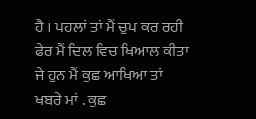ਹੈ । ਪਹਲਾਂ ਤਾਂ ਮੈਂ ਚੁਪ ਕਰ ਰਹੀ ਫੇਰ ਮੈਂ ਦਿਲ ਵਿਚ ਖਿਆਲ ਕੀਤਾ ਜੇ ਹੁਨ ਮੈਂ ਕੁਛ ਆਖਿਆ ਤਾਂ ਖਬਰੇ ਮਾਂ . ਕੁਛ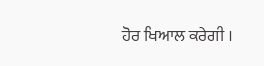ਹੋਰ ਖਿਆਲ ਕਰੇਗੀ ।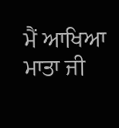ਮੈਂ ਆਖਿਆ ਮਾਤਾ ਜੀ